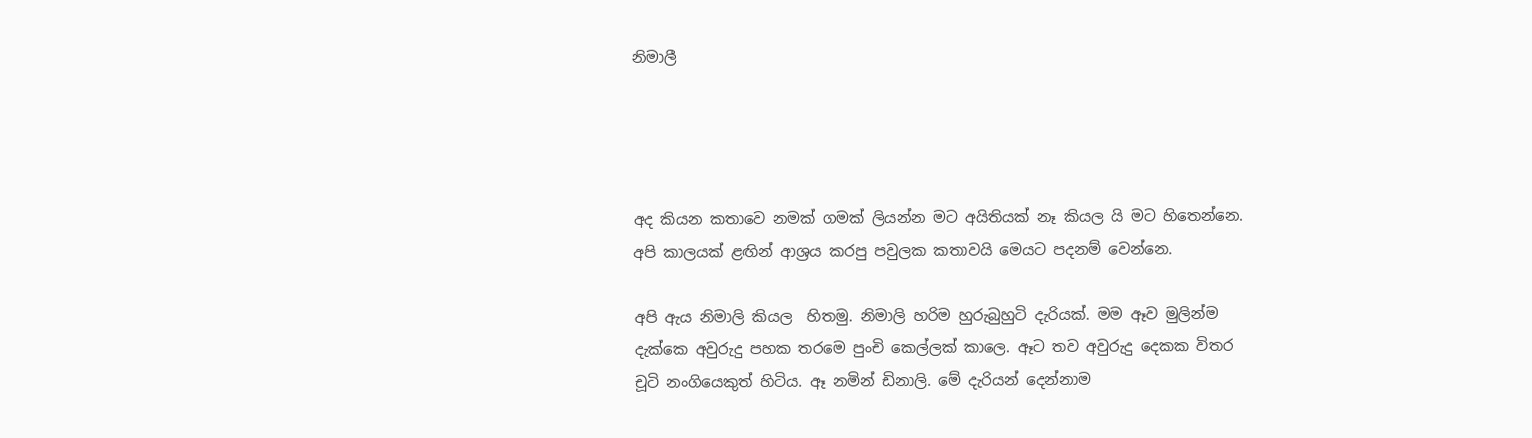නිමාලී




අද කියන කතාවෙ නමක් ගමක් ලියන්න මට අයිතියක් නෑ කියල යි මට හිතෙන්නෙ. අපි කාලයක් ළඟින් ආශ්‍රය කරපු පවුලක කතාවයි මෙයට පදනම් වෙන්නෙ.

අපි ඇය නිමාලි කියල  හිතමු. නිමාලි හරිම හුරුබුහුටි දැරියක්. මම ඈව මුලින්ම දැක්කෙ අවුරුදු පහක තරමෙ පුංචි කෙල්ලක් කාලෙ. ඈට තව අවුරුදු දෙකක විතර චූටි නංගියෙකුත් හිටිය. ඈ නමින් ඩිනාලි. මේ දැරියන් දෙන්නාම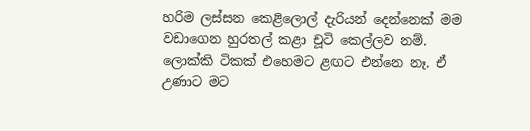හරිම ලස්සන කෙළිලොල් දැරියන් දෙන්නෙක් මම වඩාගෙන හුරතල් කළා චූටි කෙල්ලව නම්. ලොක්කි ටිකක් එහෙමට ළඟට එන්නෙ නෑ. ඒ උණාට මට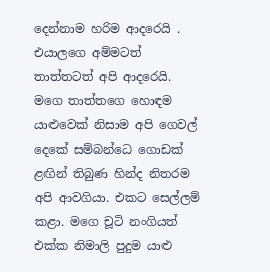දෙන්නාම හරිම ආදරෙයි . එයාලගෙ අම්මටත් තාත්තටත් අපි ආදරෙයි. මගෙ තාත්තගෙ හොඳම යාළුවෙක් නිසාම අපි ගෙවල් දෙකේ සම්බන්ධෙ ගොඩක් ළඟින් තිබුණ හින්ද නිතරම අපි ආවගියා. එකට සෙල්ලම් කළා. මගෙ චූටි නංගියත් එක්ක නිමාලි පුදුම යාළු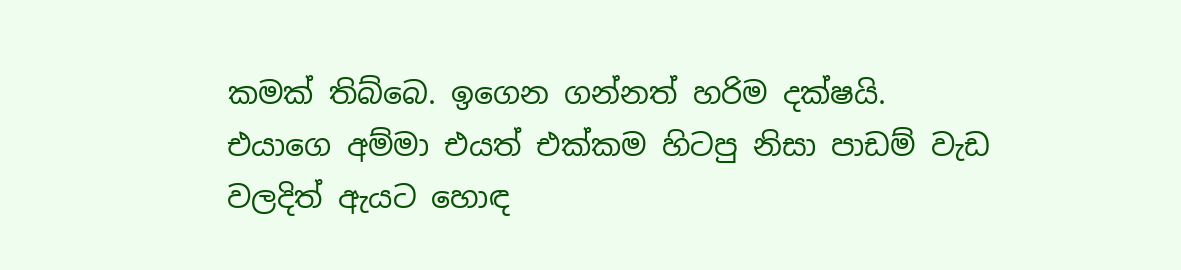කමක් තිබ්බෙ. ඉගෙන ගන්නත් හරිම දක්ෂයි. එයාගෙ අම්මා එයත් එක්කම හිටපු නිසා පාඩම් වැඩ වලදිත් ඇයට හොඳ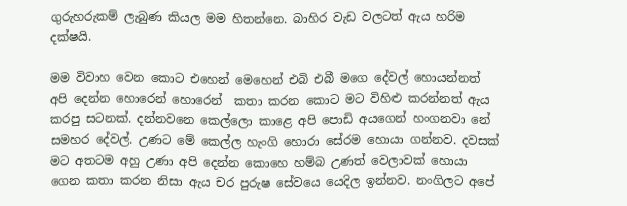ගුරුහරුකම් ලැබුණ කියල මම හිතන්නෙ. බාහිර වැඩ වලටත් ඇය හරිම දක්ෂයි.

මම විවාහ වෙන කොට එහෙන් මෙහෙන් එබි එබී මගෙ දේවල් හොයන්නත් අපි දෙන්න හොරෙන් හොරෙන්  කතා කරන කොට මට විහිළු කරන්නත් ඇය කරපු සටනක්. දන්නවනෙ කෙල්ලො කාළෙ අපි පොඩි අයගෙන් හංගනවා නේ සමහර දේවල්. උණට මේ කෙල්ල හැංගි හොරා සේරම හොයා ගන්නව. දවසක් මට අතටම අහු උණා අපි දෙන්න කොහෙ හම්බ උණත් වෙලාවක් හොයා ගෙන කතා කරන නිසා ඇය චර පුරුෂ සේවයෙ යෙදිල ඉන්නව. නංගිලට අපේ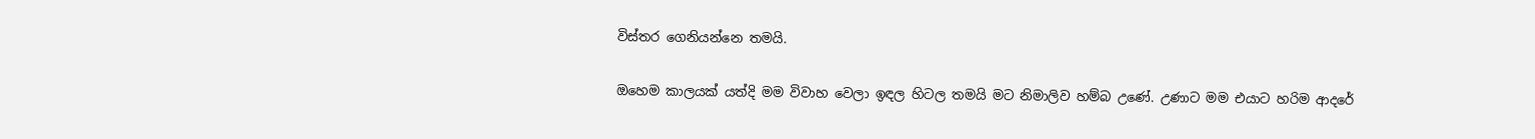විස්තර ගෙනියන්නෙ තමයි.

ඔහෙම කාලයක් යත්දි මම විවාහ වෙලා ඉඳල හිටල තමයි මට නිමාලිව හම්බ උණේ. උණාට මම එයාට හරිම ආදරේ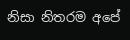නිසා නිතරම අපේ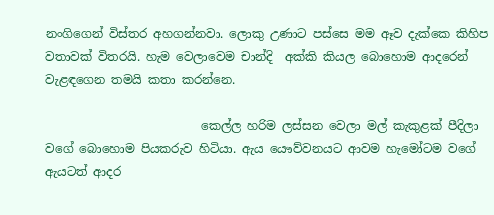නංගිගෙන් විස්තර අහගන්නවා. ලොකු උණාට පස්සෙ මම ඈව දැක්කෙ කිහිප වතාවක් විතරයි. හැම වෙලාවෙම චාන්දි  අක්කි කියල බොහොම ආදරෙන් වැළඳගෙන තමයි කතා කරන්නෙ.

                          කෙල්ල හරිම ලස්සන වෙලා මල් කැකුළක් පීදිලා වගේ බොහොම පියකරුව හිටියා. ඇය යෞව්වනයට ආවම හැමෝටම වගේ ඇයටත් ආදර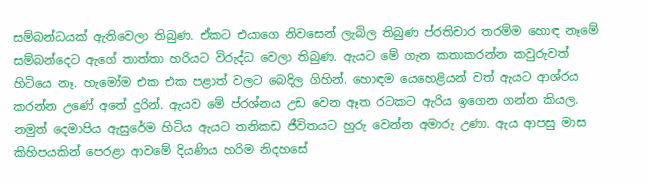සම්බන්ධයක් ඇතිවෙලා තිබුණ. ඒකට එයාගෙ නිවසෙන් ලැබිල තිබුණ ප්රතිචාර තරම්ම හොඳ නෑමේ සම්බන්දෙට ඇගේ තාත්තා හරියට විරුද්ධ වෙලා තිබුණ. ඇයට මේ ගැන කතාකරන්න කවුරුවත් හිටියෙ නෑ. හැමෝම එක එක පළාත් වලට බෙදිල ගිහින්. හොඳම යෙහෙළියන් වත් ඇයට ආශ්රය කරන්න උණේ අතේ දුරින්. ඇයව මේ ප්රශ්නය උඩ වෙන ඈත රටකට ඇරිය ඉගෙන ගන්න කියල. නමුත් දෙමාපිය ඇසුරේම හිටිය ඇයට තනිකඩ ජීවිතයට හුරු වෙන්න අමාරු උණා. ඇය ආපසු මාස කිහිපයකින් පෙරළා ආවමේ දියණිය හරිම නිදහසේ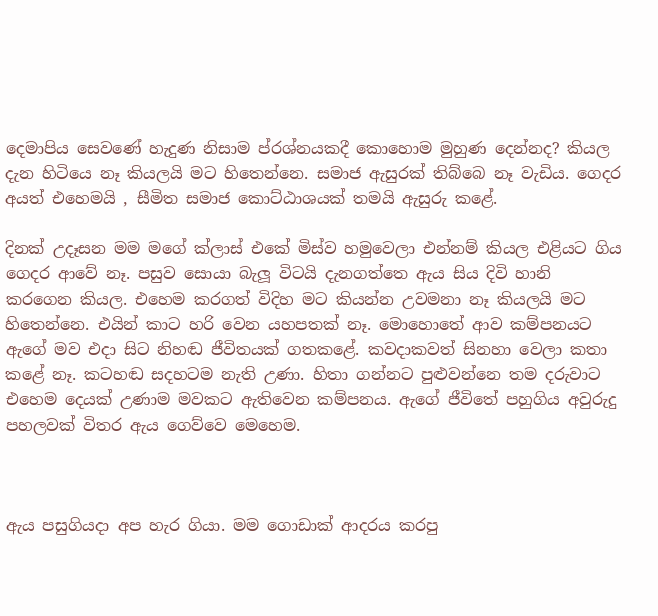දෙමාපිය සෙවණේ හැදුණ නිසාම ප්රශ්නයකදී කොහොම මුහුණ දෙන්නද? කියල දැන හිටියෙ නෑ කියලයි මට හිතෙන්නෙ. සමාජ ඇසුරක් තිබ්බෙ නෑ වැඩිය. ගෙදර අයත් එහෙමයි , සීමිත සමාජ කොට්ඨාශයක් තමයි ඇසුරු කළේ.

දිනක් උදෑසන මම මගේ ක්ලාස් එකේ මිස්ව හමුවෙලා එන්නම් කියල එළියට ගිය ගෙදර ආවේ නෑ. පසුව සොයා බැලූ විටයි දැනගත්තෙ ඇය සිය දිවි හානි කරගෙන කියල. එහෙම කරගත් විදිහ මට කියන්න උවමනා නෑ කියලයි මට හිතෙන්නෙ. එයින් කාට හරි වෙන යහපතක් නෑ. මොහොතේ ආව කම්පනයට ඇගේ මව එදා සිට නිහඬ ජීවිතයක් ගතකළේ. කවදාකවත් සිනහා වෙලා කතා කළේ නෑ. කටහඬ සදහටම නැති උණා. හිතා ගන්නට පුළුවන්නෙ තම දරුවාට එහෙම දෙයක් උණාම මවකට ඇතිවෙන කම්පනය. ඇගේ ජීවිතේ පහුගිය අවුරුදු පහලවක් විතර ඇය ගෙව්වෙ මෙහෙම.



ඇය පසුගියදා අප හැර ගියා. මම ගොඩාක් ආදරය කරපු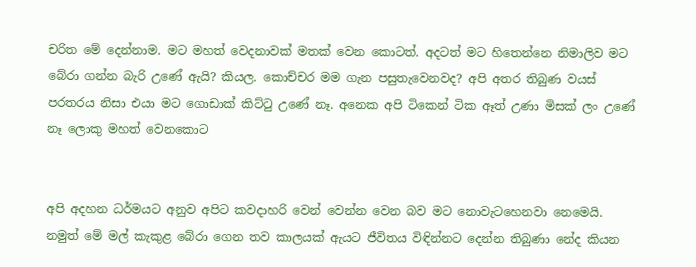චරිත මේ දෙන්නාම. මට මහත් වෙදනාවක් මතක් වෙන කොටත්. අදටත් මට හිතෙන්නෙ නිමාලිව මට බේරා ගන්න බැරි උණේ ඇයි? කියල. කොච්චර මම ගැන පසුතැවෙනවද? අපි අතර තිබුණ වයස් පරතරය නිසා එයා මට ගොඩාක් කිට්ටු උණේ නෑ. අනෙක අපි ටිකෙන් ටික ඈත් උණා මිසක් ලං උණේ නෑ ලොකු මහත් වෙනකොට


අපි අදහන ධර්මයට අනුව අපිට කවදාහරි වෙන් වෙන්න වෙන බව මට නොවැටහෙනවා නෙමෙයි.  නමුත් මේ මල් කැකුළ බේරා ගෙන තව කාලයක් ඇයට ජීවිතය විඳින්නට දෙන්න තිබුණා නේද කියන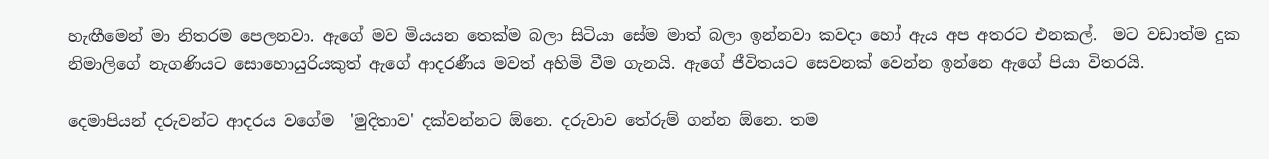හැඟීමෙන් මා නිතරම පෙලනවා. ඇගේ මව මියයන තෙක්ම බලා සිටියා සේම මාත් බලා ඉන්නවා කවදා හෝ ඇය අප අතරට එනකල්.  මට වඩාත්ම දුක නිමාලිගේ නැගණියට සොහොයුරියකුත් ඇගේ ආදරණීය මවත් අහිමි වීම ගැනයි. ඇගේ ජීවිතයට සෙවනක් වෙන්න ඉන්නෙ ඇගේ පියා විතරයි.

දෙමාපියන් දරුවන්ට ආදරය වගේම  'මුදිතාව' දක්වන්නට ඕනෙ. දරුවාව තේරුම් ගන්න ඕනෙ. තම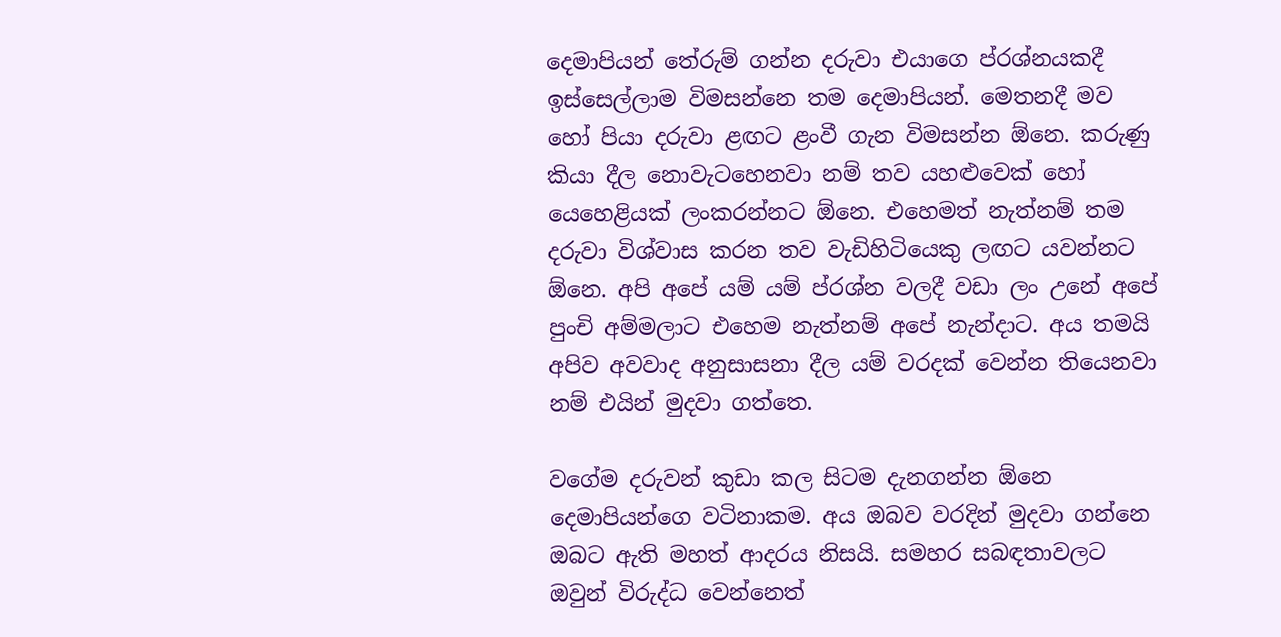දෙමාපියන් තේරුම් ගන්න දරුවා එයාගෙ ප්රශ්නයකදී ඉස්සෙල්ලාම විමසන්නෙ තම දෙමාපියන්. මෙතනදී මව හෝ පියා දරුවා ළඟට ළංවී ගැන විමසන්න ඕනෙ. කරුණු කියා දීල නොවැටහෙනවා නම් තව යහළුවෙක් හෝ යෙහෙළියක් ලංකරන්නට ඕනෙ. එහෙමත් නැත්නම් තම දරුවා විශ්වාස කරන තව වැඩිහිටියෙකු ලඟට යවන්නට ඕනෙ. අපි අපේ යම් යම් ප්රශ්න වලදී වඩා ලං උනේ අපේ පුංචි අම්මලාට එහෙම නැත්නම් අපේ නැන්දාට. අය තමයි අපිව අවවාද අනුසාසනා දීල යම් වරදක් වෙන්න තියෙනවා නම් එයින් මුදවා ගත්තෙ.

වගේම දරුවන් කුඩා කල සිටම දැනගන්න ඕනෙ දෙමාපියන්ගෙ වටිනාකම. අය ඔබව වරදින් මුදවා ගන්නෙ ඔබට ඇති මහත් ආදරය නිසයි. සමහර සබඳතාවලට ඔවුන් විරුද්ධ වෙන්නෙත්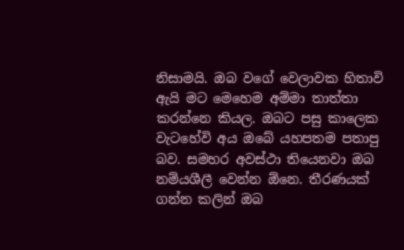නිසාමයි. ඔබ වගේ වෙලාවක හිතාවි ඇයි මට මෙහෙම අම්මා තාත්තා කරන්නෙ කියල. ඔබට පසු කාලෙක වැටහේවි අය ඔබේ යහපතම පතාපු බව. සමහර අවස්ථා තියෙනවා ඔබ නම්යශීලී වෙන්න ඕනෙ. තීරණයක් ගන්න කලින් ඔබ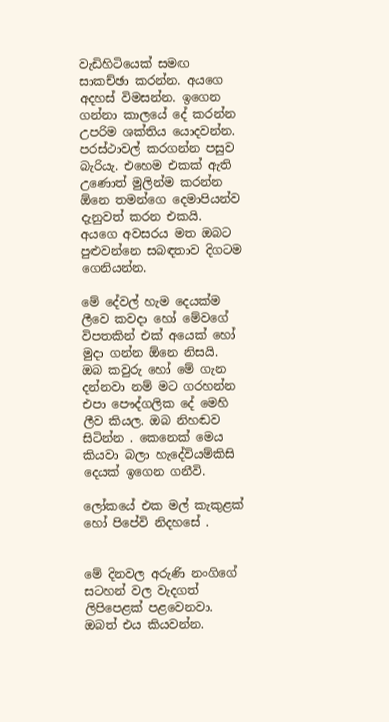වැඩිහිටියෙක් සමඟ සාකච්ඡා කරන්න. අයගෙ අදහස් විමසන්න. ඉගෙන ගන්නා කාලයේ දේ කරන්න උපරිම ශක්තිය යොදවන්න. පරස්ථාවල් කරගන්න පසුව බැරියැ. එහෙම එකක් ඇති උණොත් මුලින්ම කරන්න ඕනෙ තමන්ගෙ දෙමාපියන්ව දැනුවත් කරන එකයි. අයගෙ අවසරය මත ඔබට පුළුවන්නෙ සබඳතාව දිගටම ගෙනියන්න.

මේ දේවල් හැම දෙයක්ම ලීවෙ කවදා හෝ මේවගේ විපතකින් එක් අයෙක් හෝ මුදා ගන්න ඕනෙ නිසයි. ඔබ කවුරු හෝ මේ ගැන දන්නවා නම් මට ගරහන්න එපා පෞද්ගලික දේ මෙහි ලීව කියල. ඔබ නිහඬව සිටින්න . කෙනෙක් මෙය කියවා බලා හැදේවියම්කිසි දෙයක් ඉගෙන ගනීවි.

ලෝකයේ එක මල් කැකුළක් හෝ පිපේවි නිදහසේ .


මේ දිනවල අරුණි නංගිගේ සටහන් වල වැදගත් ලිපිපෙළක් පළවෙනවා. ඔබත් එය කියවන්න.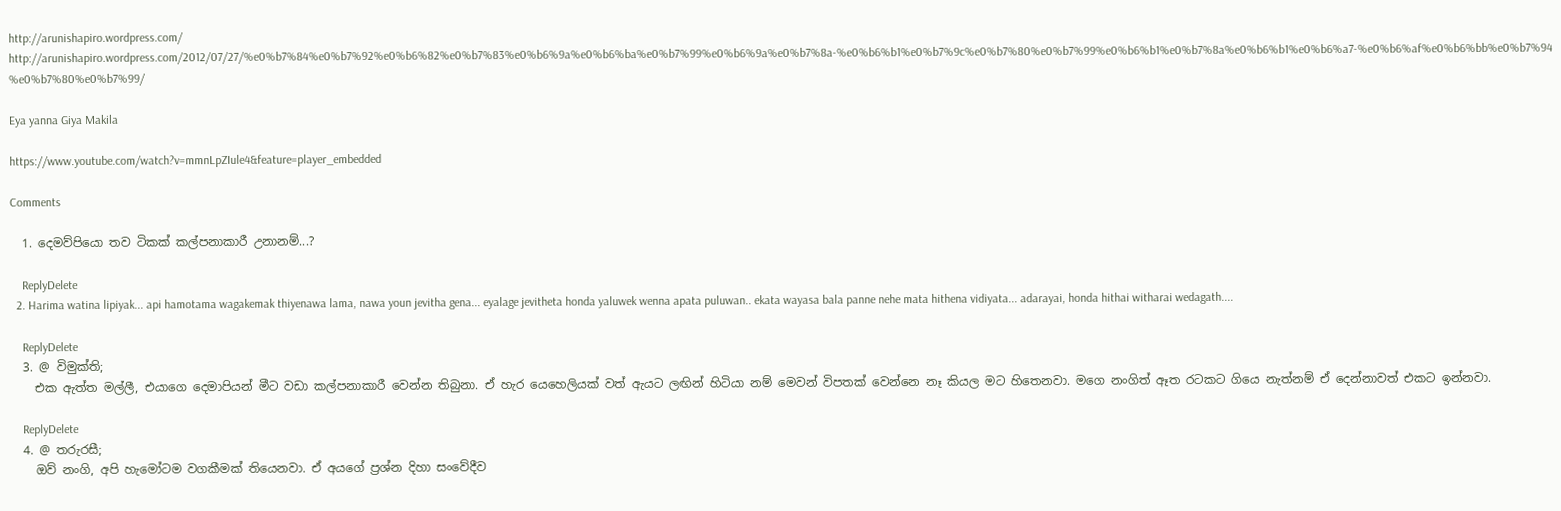http://arunishapiro.wordpress.com/
http://arunishapiro.wordpress.com/2012/07/27/%e0%b7%84%e0%b7%92%e0%b6%82%e0%b7%83%e0%b6%9a%e0%b6%ba%e0%b7%99%e0%b6%9a%e0%b7%8a-%e0%b6%b1%e0%b7%9c%e0%b7%80%e0%b7%99%e0%b6%b1%e0%b7%8a%e0%b6%b1%e0%b6%a7-%e0%b6%af%e0%b6%bb%e0%b7%94%e0%b7%80%e0%b7%99/

Eya yanna Giya Makila

https://www.youtube.com/watch?v=mmnLpZIule4&feature=player_embedded

Comments

  1. දෙමව්පියො තව ටිකක් කල්පනාකාරී උනානම්...?

    ReplyDelete
  2. Harima watina lipiyak... api hamotama wagakemak thiyenawa lama, nawa youn jevitha gena... eyalage jevitheta honda yaluwek wenna apata puluwan.. ekata wayasa bala panne nehe mata hithena vidiyata... adarayai, honda hithai witharai wedagath....

    ReplyDelete
  3. @ විමුක්ති;
    එක ඇත්ත මල්ලී, එයාගෙ දෙමාපියන් මීට වඩා කල්පනාකාරී වෙන්න තිබුනා. ඒ හැර යෙහෙලියක් වත් ඇයට ලඟින් හිටියා නම් මෙවන් විපතක් වෙන්නෙ නෑ කියල මට හිතෙනවා. මගෙ නංගිත් ඈත රටකට ගියෙ නැත්නම් ඒ දෙන්නාවත් එකට ඉන්නවා.

    ReplyDelete
  4. @ තරුරසී;
    ඔව් නංගි, අපි හැමෝටම වගකීමක් තියෙනවා. ඒ අයගේ ප්‍රශ්න දිහා සංවේදීව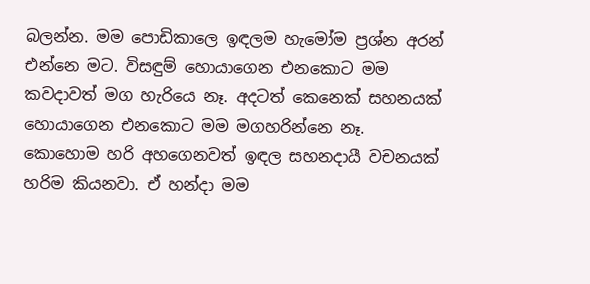බලන්න. මම පොඩිකාලෙ ඉඳලම හැමෝම ප්‍රශ්න අරන් එන්නෙ මට. විසඳුම් හොයාගෙන එනකොට මම කවදාවත් මග හැරියෙ නෑ. අදටත් කෙනෙක් සහනයක් හොයාගෙන එනකොට මම මගහරින්නෙ නෑ. කොහොම හරි අහගෙනවත් ඉඳල සහනදායී වචනයක් හරිම කියනවා. ඒ හන්දා මම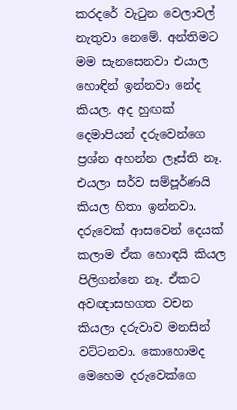කරදරේ වැටුන වෙලාවල් නැතුවා නෙමේ. අන්තිමට මම සැනසෙනවා එයාල හොඳින් ඉන්නවා නේද කියල. අද හුඟක් දෙමාපියන් දරුවෙන්ගෙ ප්‍රශ්න අහන්න ලෑස්ති නෑ. එයලා සර්ව සම්පූර්ණයි කියල හිතා ඉන්නවා. දරුවෙක් ආසවෙන් දෙයක් කලාම ඒක හොඳයි කියල පිලිගන්නෙ නෑ. ඒකට අවඥාසහගත වචන කියලා දරුවාව මනසින් වට්ටනවා. කොහොමද මෙහෙම දරුවෙක්ගෙ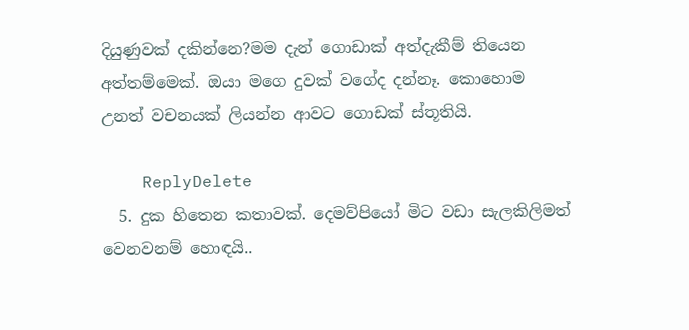දියුණුවක් දකින්නෙ?මම දැන් ගොඩාක් අත්දැකීම් තියෙන අත්තම්මෙක්. ඔයා මගෙ දුවක් වගේද දන්නෑ. කොහොම උනත් වචනයක් ලියන්න ආවට ගොඩක් ස්තූතියි.

    ReplyDelete
  5. දුක හිතෙන කතාවක්. දෙමව්පියෝ මිට වඩා සැලකිලිමත් වෙනවනම් හොඳයි..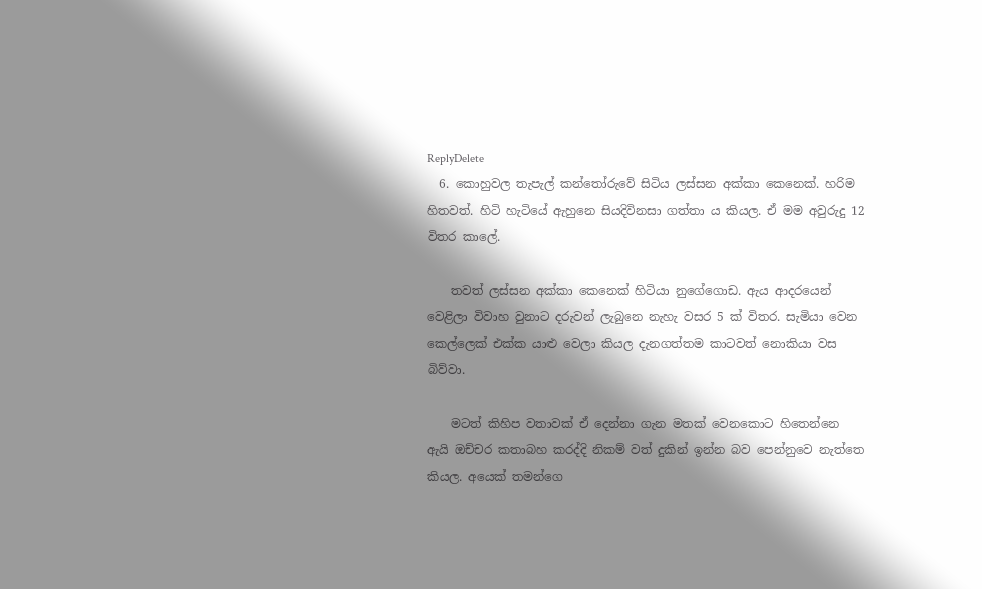ReplyDelete
  6. කොහුවල තැපැල් කන්තෝරුවේ සිටිය ලස්සන අක්කා කෙනෙක්. හරිම හිතවත්. හිටි හැටියේ ඇහුනෙ සියදිවිනසා ගත්තා ය කියල. ඒ මම අවුරුදු 12 විතර කාලේ.

    තවත් ලස්සන අක්කා කෙනෙක් හිටියා නුගේගොඩ. ඇය ආදරයෙන් වෙළිලා විවාහ වුනාට දරුවන් ලැබුනෙ නැහැ වසර 5 ක් විතර. සැමියා වෙන කෙල්ලෙක් එක්ක යාළු වෙලා කියල දැනගත්තම කාටවත් නොකියා වස බිව්වා.

    මටත් කිහිප වතාවක් ඒ දෙන්නා ගැන මතක් වෙනකොට හිතෙන්නෙ ඇයි ඔච්චර කතාබහ කරද්දි නිකම් වත් දුකින් ඉන්න බව පෙන්නුවෙ නැත්තෙ කියල. අයෙක් තමන්ගෙ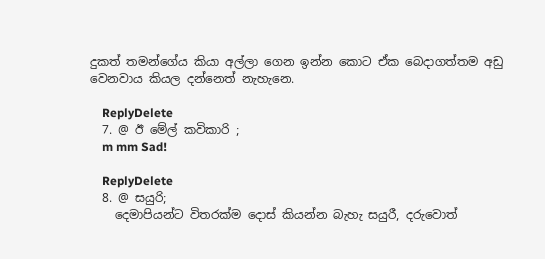දුකත් තමන්ගේය කියා අල්ලා ගෙන ඉන්න කොට ඒක බෙදාගත්තම අඩු වෙනවාය කියල දන්නෙත් නැහැනෙ.

    ReplyDelete
  7. @ ඊ මේල් කවිකාරි ;
    m mm Sad!

    ReplyDelete
  8. @ සයුරි;
    දෙමාපියන්ට විතරක්ම දොස් කියන්න බැහැ සයුරී, දරුවොත්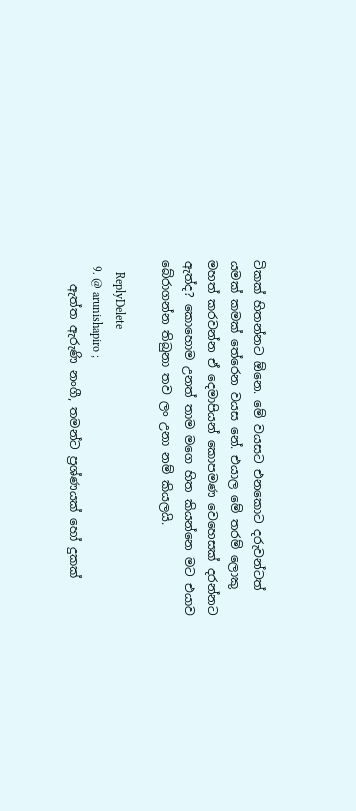ටිකක් හිතන්නට ඕනෙ. මේ වයසට එනකොට දරුවන්ටත් යමක් කමක් තේරෙන වයස නේ. එයාල මේ තරම් ලොකු මහත් කරවන්න ඒ දෙමාපියන් කොපමණ වෙහෙසක් දරන්නට ඇත්ද? කොහොම උනත් තාම මගෙ හිත කියන්නෙ මට එයාව බේරාගන්න තිබුනා තව ලං උනා නම් කියලයි.

    ReplyDelete
  9. @ arunishapiro ;
    ඇත්ත ඇරුණි නංගී, තමන්ට ප්‍රශ්ණයක් හෝ දුකක්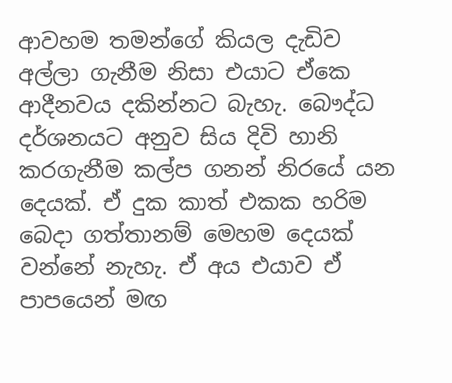ආවහම තමන්ගේ කියල දැඩිව අල්ලා ගැනීම නිසා එයාට ඒකෙ ආදීනවය දකින්නට බැහැ. බෞද්ධ දර්ශනයට අනුව සිය දිවි හානි කරගැනීම කල්ප ගනන් නිරයේ යන දෙයක්. ඒ දුක කාත් එකක හරිම බෙදා ගත්තානම් මෙහම දෙයක් වන්නේ නැහැ. ඒ අය එයාව ඒ පාපයෙන් මඟ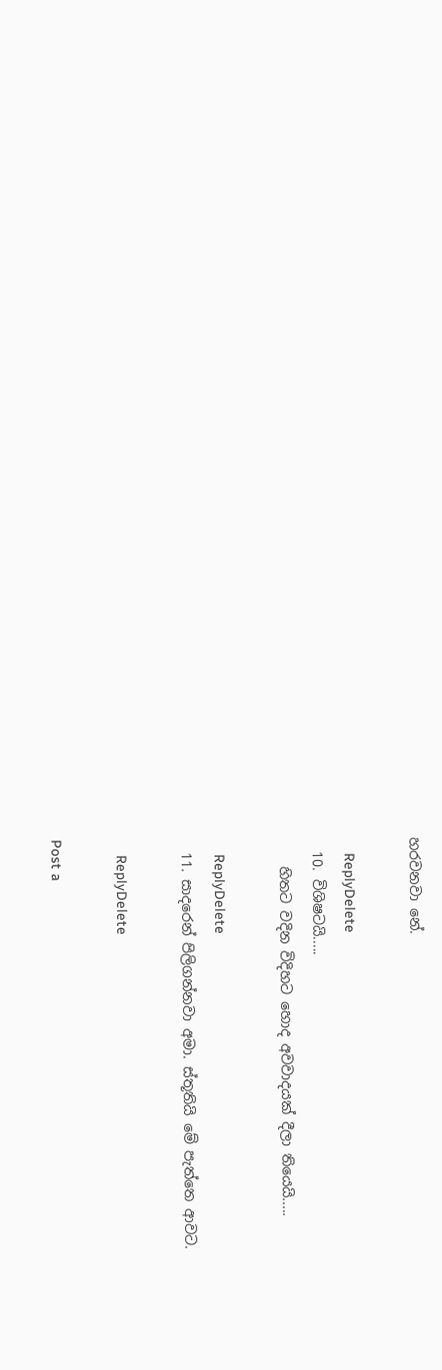හරවනවා නේ.

    ReplyDelete
  10. විශිෂටයි.....
    හිතට වදින විදිහට හොද අවවාදයක් දීලා තියෙයි.....

    ReplyDelete
  11. සාදරෙන් පිලිගන්නවා අමා. ස්තූතියි මේ පැත්තෙ ආවට.

    ReplyDelete

Post a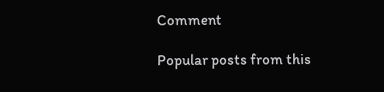Comment

Popular posts from this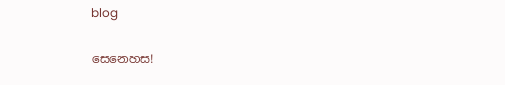blog

සෙනෙහස!